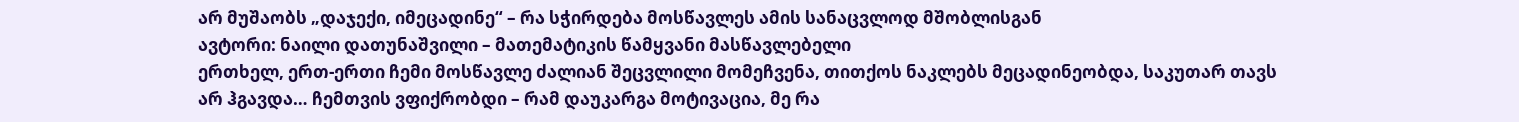არ მუშაობს „დაჯექი, იმეცადინე“ – რა სჭირდება მოსწავლეს ამის სანაცვლოდ მშობლისგან
ავტორი: ნაილი დათუნაშვილი – მათემატიკის წამყვანი მასწავლებელი
ერთხელ, ერთ-ერთი ჩემი მოსწავლე ძალიან შეცვლილი მომეჩვენა, თითქოს ნაკლებს მეცადინეობდა, საკუთარ თავს არ ჰგავდა… ჩემთვის ვფიქრობდი – რამ დაუკარგა მოტივაცია, მე რა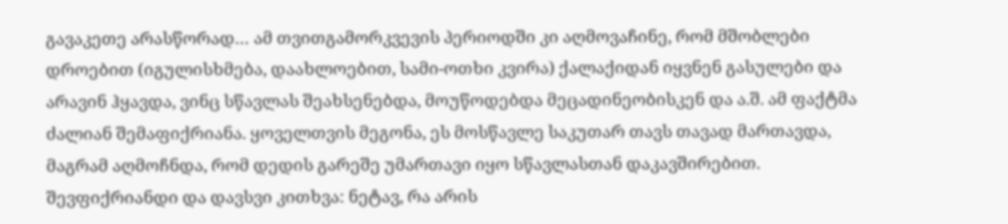გავაკეთე არასწორად… ამ თვითგამორკვევის პერიოდში კი აღმოვაჩინე, რომ მშობლები დროებით (იგულისხმება, დაახლოებით, სამი-ოთხი კვირა) ქალაქიდან იყვნენ გასულები და არავინ ჰყავდა, ვინც სწავლას შეახსენებდა, მოუწოდებდა მეცადინეობისკენ და ა.შ. ამ ფაქტმა ძალიან შემაფიქრიანა. ყოველთვის მეგონა, ეს მოსწავლე საკუთარ თავს თავად მართავდა, მაგრამ აღმოჩნდა, რომ დედის გარეშე უმართავი იყო სწავლასთან დაკავშირებით.
შევფიქრიანდი და დავსვი კითხვა: ნეტავ, რა არის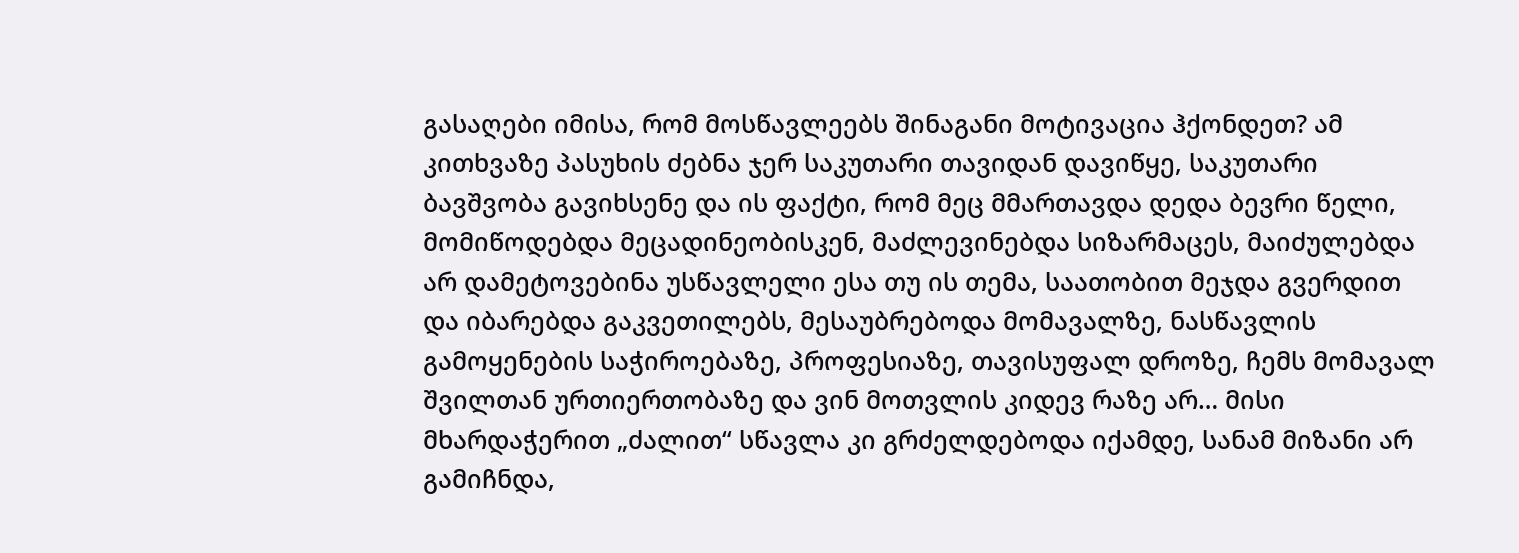გასაღები იმისა, რომ მოსწავლეებს შინაგანი მოტივაცია ჰქონდეთ? ამ კითხვაზე პასუხის ძებნა ჯერ საკუთარი თავიდან დავიწყე, საკუთარი ბავშვობა გავიხსენე და ის ფაქტი, რომ მეც მმართავდა დედა ბევრი წელი, მომიწოდებდა მეცადინეობისკენ, მაძლევინებდა სიზარმაცეს, მაიძულებდა არ დამეტოვებინა უსწავლელი ესა თუ ის თემა, საათობით მეჯდა გვერდით და იბარებდა გაკვეთილებს, მესაუბრებოდა მომავალზე, ნასწავლის გამოყენების საჭიროებაზე, პროფესიაზე, თავისუფალ დროზე, ჩემს მომავალ შვილთან ურთიერთობაზე და ვინ მოთვლის კიდევ რაზე არ… მისი მხარდაჭერით „ძალით“ სწავლა კი გრძელდებოდა იქამდე, სანამ მიზანი არ გამიჩნდა,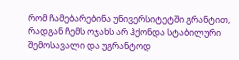რომ ჩამებარებინა უნივერსიტეტში გრანტით, რადგან ჩემს ოჯახს არ ჰქონდა სტაბილური შემოსავალი და უგრანტოდ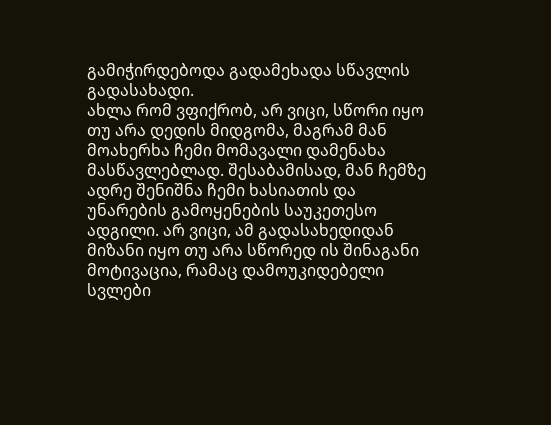გამიჭირდებოდა გადამეხადა სწავლის გადასახადი.
ახლა რომ ვფიქრობ, არ ვიცი, სწორი იყო თუ არა დედის მიდგომა, მაგრამ მან მოახერხა ჩემი მომავალი დამენახა მასწავლებლად. შესაბამისად, მან ჩემზე ადრე შენიშნა ჩემი ხასიათის და უნარების გამოყენების საუკეთესო ადგილი. არ ვიცი, ამ გადასახედიდან მიზანი იყო თუ არა სწორედ ის შინაგანი მოტივაცია, რამაც დამოუკიდებელი სვლები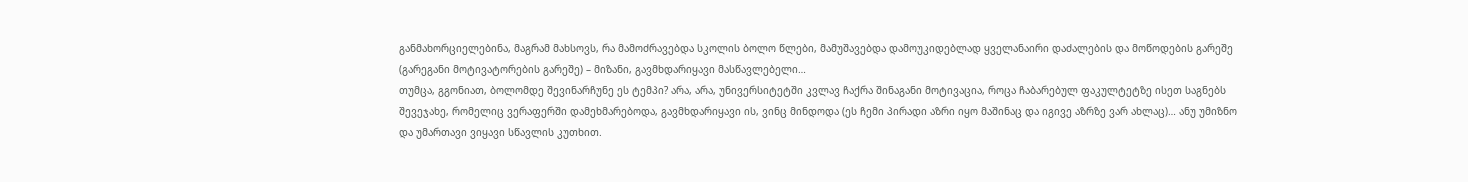განმახორციელებინა, მაგრამ მახსოვს, რა მამოძრავებდა სკოლის ბოლო წლები, მამუშავებდა დამოუკიდებლად ყველანაირი დაძალების და მოწოდების გარეშე (გარეგანი მოტივატორების გარეშე) – მიზანი, გავმხდარიყავი მასწავლებელი…
თუმცა, გგონიათ, ბოლომდე შევინარჩუნე ეს ტემპი? არა, არა, უნივერსიტეტში კვლავ ჩაქრა შინაგანი მოტივაცია, როცა ჩაბარებულ ფაკულტეტზე ისეთ საგნებს შევეჯახე, რომელიც ვერაფერში დამეხმარებოდა, გავმხდარიყავი ის, ვინც მინდოდა (ეს ჩემი პირადი აზრი იყო მაშინაც და იგივე აზრზე ვარ ახლაც)… ანუ უმიზნო და უმართავი ვიყავი სწავლის კუთხით.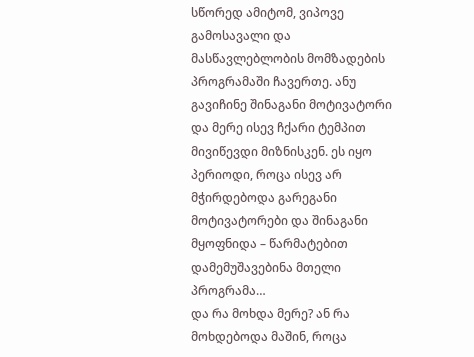სწორედ ამიტომ, ვიპოვე გამოსავალი და მასწავლებლობის მომზადების პროგრამაში ჩავერთე. ანუ გავიჩინე შინაგანი მოტივატორი და მერე ისევ ჩქარი ტემპით მივიწევდი მიზნისკენ. ეს იყო პერიოდი, როცა ისევ არ მჭირდებოდა გარეგანი მოტივატორები და შინაგანი მყოფნიდა – წარმატებით დამემუშავებინა მთელი პროგრამა…
და რა მოხდა მერე? ან რა მოხდებოდა მაშინ, როცა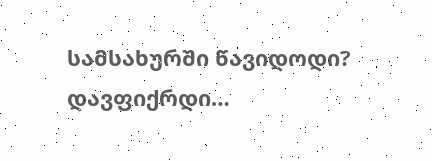სამსახურში წავიდოდი? დავფიქრდი…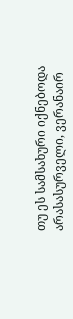თუ ეს სამსახური იქნებოდა არასასურველი, ვერანაირ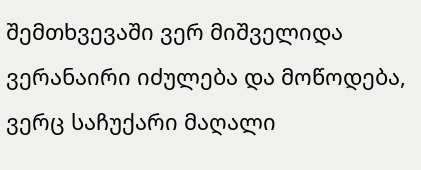შემთხვევაში ვერ მიშველიდა ვერანაირი იძულება და მოწოდება, ვერც საჩუქარი მაღალი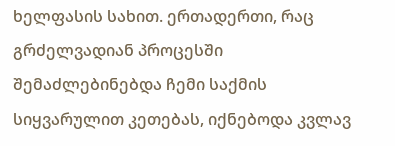ხელფასის სახით. ერთადერთი, რაც გრძელვადიან პროცესში შემაძლებინებდა ჩემი საქმის სიყვარულით კეთებას, იქნებოდა კვლავ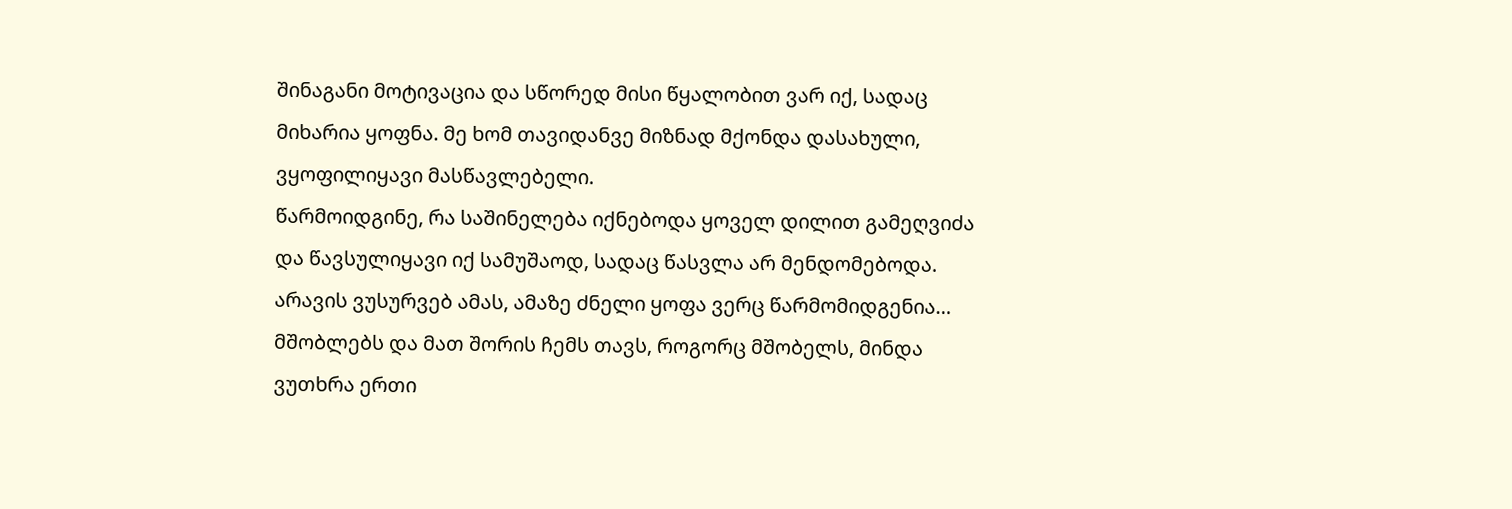შინაგანი მოტივაცია და სწორედ მისი წყალობით ვარ იქ, სადაც მიხარია ყოფნა. მე ხომ თავიდანვე მიზნად მქონდა დასახული, ვყოფილიყავი მასწავლებელი.
წარმოიდგინე, რა საშინელება იქნებოდა ყოველ დილით გამეღვიძა და წავსულიყავი იქ სამუშაოდ, სადაც წასვლა არ მენდომებოდა. არავის ვუსურვებ ამას, ამაზე ძნელი ყოფა ვერც წარმომიდგენია…
მშობლებს და მათ შორის ჩემს თავს, როგორც მშობელს, მინდა ვუთხრა ერთი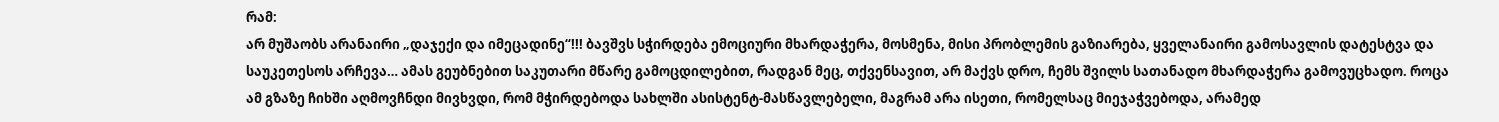რამ:
არ მუშაობს არანაირი „დაჯექი და იმეცადინე“!!! ბავშვს სჭირდება ემოციური მხარდაჭერა, მოსმენა, მისი პრობლემის გაზიარება, ყველანაირი გამოსავლის დატესტვა და საუკეთესოს არჩევა… ამას გეუბნებით საკუთარი მწარე გამოცდილებით, რადგან მეც, თქვენსავით, არ მაქვს დრო, ჩემს შვილს სათანადო მხარდაჭერა გამოვუცხადო. როცა ამ გზაზე ჩიხში აღმოვჩნდი მივხვდი, რომ მჭირდებოდა სახლში ასისტენტ-მასწავლებელი, მაგრამ არა ისეთი, რომელსაც მიეჯაჭვებოდა, არამედ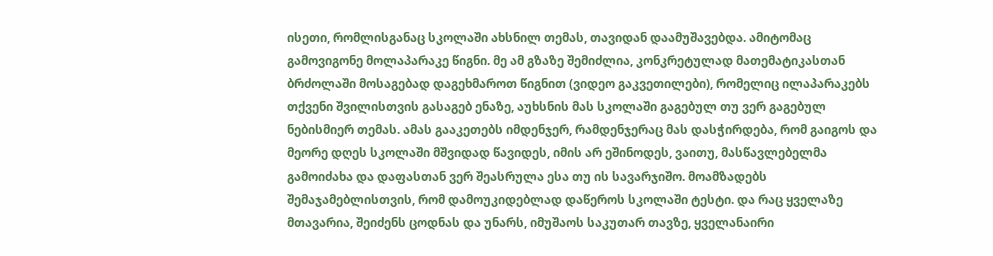ისეთი, რომლისგანაც სკოლაში ახსნილ თემას, თავიდან დაამუშავებდა. ამიტომაც გამოვიგონე მოლაპარაკე წიგნი. მე ამ გზაზე შემიძლია, კონკრეტულად მათემატიკასთან ბრძოლაში მოსაგებად დაგეხმაროთ წიგნით (ვიდეო გაკვეთილები), რომელიც ილაპარაკებს თქვენი შვილისთვის გასაგებ ენაზე, აუხსნის მას სკოლაში გაგებულ თუ ვერ გაგებულ ნებისმიერ თემას. ამას გააკეთებს იმდენჯერ, რამდენჯერაც მას დასჭირდება, რომ გაიგოს და მეორე დღეს სკოლაში მშვიდად წავიდეს, იმის არ ეშინოდეს, ვაითუ, მასწავლებელმა გამოიძახა და დაფასთან ვერ შეასრულა ესა თუ ის სავარჯიშო. მოამზადებს შემაჯამებლისთვის, რომ დამოუკიდებლად დაწეროს სკოლაში ტესტი. და რაც ყველაზე მთავარია, შეიძენს ცოდნას და უნარს, იმუშაოს საკუთარ თავზე, ყველანაირი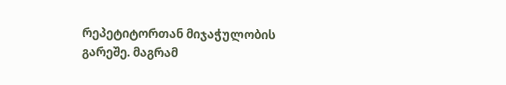რეპეტიტორთან მიჯაჭულობის გარეშე. მაგრამ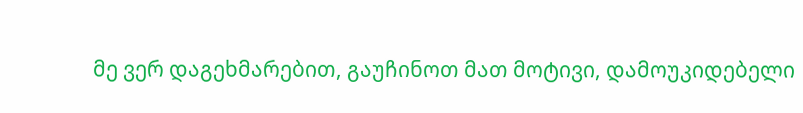მე ვერ დაგეხმარებით, გაუჩინოთ მათ მოტივი, დამოუკიდებელი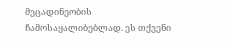მეცადინეობის ჩამოსაყალიბებლად. ეს თქვენი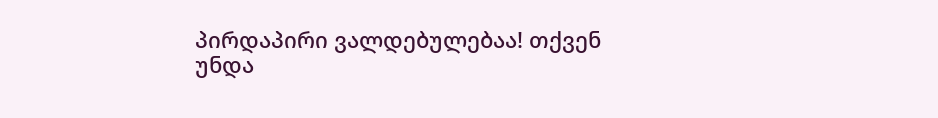პირდაპირი ვალდებულებაა! თქვენ უნდა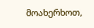მოახერხოთ,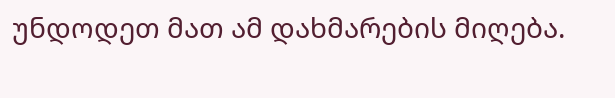უნდოდეთ მათ ამ დახმარების მიღება.